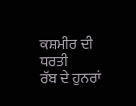ਕਸ਼ਮੀਰ ਦੀ ਧਰਤੀ
ਰੱਬ ਦੇ ਹੁਨਰਾਂ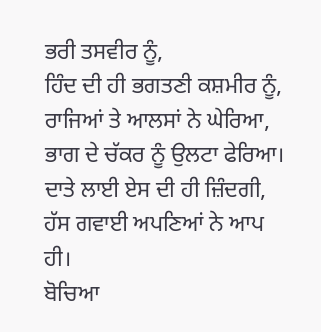ਭਰੀ ਤਸਵੀਰ ਨੂੰ,
ਹਿੰਦ ਦੀ ਹੀ ਭਗਤਣੀ ਕਸ਼ਮੀਰ ਨੂੰ,
ਰਾਜਿਆਂ ਤੇ ਆਲਸਾਂ ਨੇ ਘੇਰਿਆ,
ਭਾਗ ਦੇ ਚੱਕਰ ਨੂੰ ਉਲਟਾ ਫੇਰਿਆ।
ਦਾਤੇ ਲਾਈ ਏਸ ਦੀ ਹੀ ਜ਼ਿੰਦਗੀ,
ਹੱਸ ਗਵਾਈ ਅਪਣਿਆਂ ਨੇ ਆਪ ਹੀ।
ਬੋਚਿਆ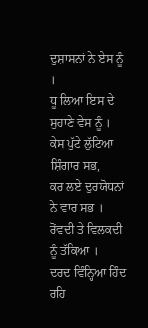ਦੁਸ਼ਾਸਨਾਂ ਨੇ ਏਸ ਨੂੰ ।
ਧੂ ਲਿਆ ਇਸ ਦੇ ਸੁਹਾਣੇ ਵੇਸ ਨੂੰ ।
ਕੇਸ ਪੁੱਟੇ ਲੁੱਟਿਆ ਸ਼ਿੰਗਾਰ ਸਭ,
ਕਰ ਲਏ ਦੁਰਯੋਧਨਾਂ ਨੇ ਵਾਰ ਸਭ ।
ਰੋਂਵਦੀ ਤੇ ਵਿਲਕਦੀ ਨੂੰ ਤੱਕਿਆ ।
ਦਰਦ ਵਿੰਨ੍ਹਿਆ ਹਿੰਦ ਰਹਿ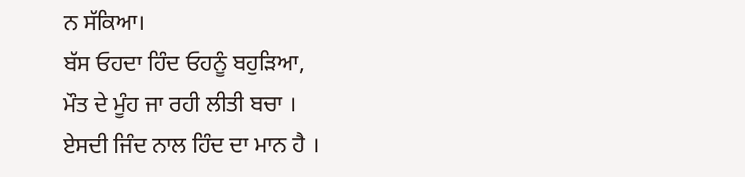ਨ ਸੱਕਿਆ।
ਬੱਸ ਓਹਦਾ ਹਿੰਦ ਓਹਨੂੰ ਬਹੁੜਿਆ,
ਮੌਤ ਦੇ ਮੂੰਹ ਜਾ ਰਹੀ ਲੀਤੀ ਬਚਾ ।
ਏਸਦੀ ਜਿੰਦ ਨਾਲ ਹਿੰਦ ਦਾ ਮਾਨ ਹੈ ।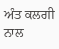ਅੰਤ ਕਲਗੀ ਨਾਲ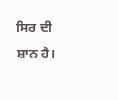ਸਿਰ ਦੀ ਸ਼ਾਨ ਹੈ।